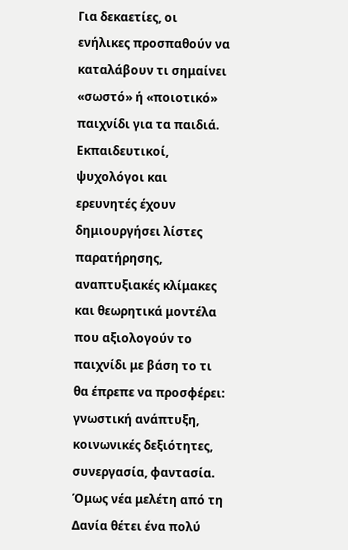Για δεκαετίες, οι ενήλικες προσπαθούν να καταλάβουν τι σημαίνει «σωστό» ή «ποιοτικό» παιχνίδι για τα παιδιά. Εκπαιδευτικοί, ψυχολόγοι και ερευνητές έχουν δημιουργήσει λίστες παρατήρησης, αναπτυξιακές κλίμακες και θεωρητικά μοντέλα που αξιολογούν το παιχνίδι με βάση το τι θα έπρεπε να προσφέρει: γνωστική ανάπτυξη, κοινωνικές δεξιότητες, συνεργασία, φαντασία.
Όμως νέα μελέτη από τη Δανία θέτει ένα πολύ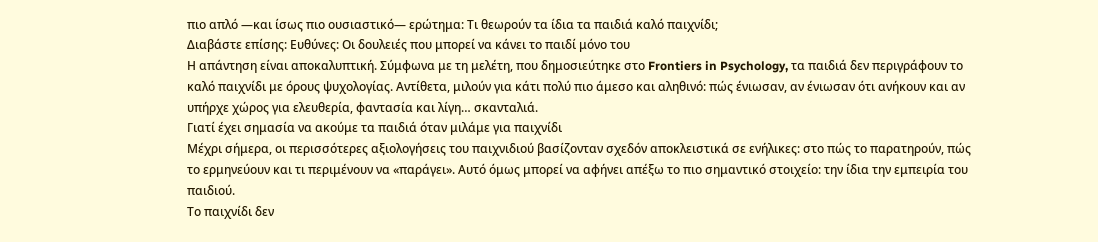πιο απλό —και ίσως πιο ουσιαστικό— ερώτημα: Τι θεωρούν τα ίδια τα παιδιά καλό παιχνίδι;
Διαβάστε επίσης: Ευθύνες: Οι δουλειές που μπορεί να κάνει το παιδί μόνο του
Η απάντηση είναι αποκαλυπτική. Σύμφωνα με τη μελέτη, που δημοσιεύτηκε στο Frontiers in Psychology, τα παιδιά δεν περιγράφουν το καλό παιχνίδι με όρους ψυχολογίας. Αντίθετα, μιλούν για κάτι πολύ πιο άμεσο και αληθινό: πώς ένιωσαν, αν ένιωσαν ότι ανήκουν και αν υπήρχε χώρος για ελευθερία, φαντασία και λίγη… σκανταλιά.
Γιατί έχει σημασία να ακούμε τα παιδιά όταν μιλάμε για παιχνίδι
Μέχρι σήμερα, οι περισσότερες αξιολογήσεις του παιχνιδιού βασίζονταν σχεδόν αποκλειστικά σε ενήλικες: στο πώς το παρατηρούν, πώς το ερμηνεύουν και τι περιμένουν να «παράγει». Αυτό όμως μπορεί να αφήνει απέξω το πιο σημαντικό στοιχείο: την ίδια την εμπειρία του παιδιού.
Το παιχνίδι δεν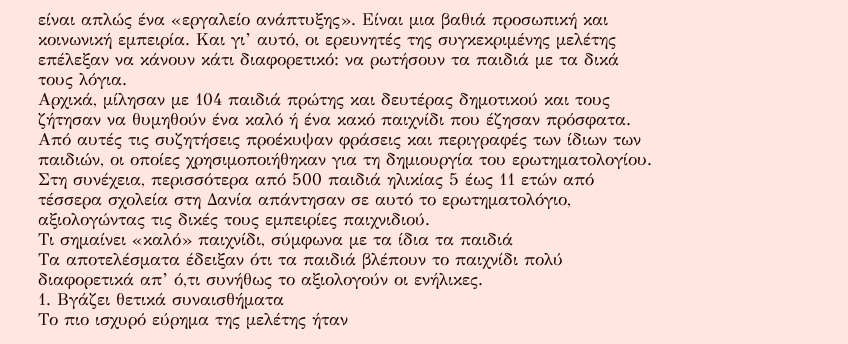είναι απλώς ένα «εργαλείο ανάπτυξης». Είναι μια βαθιά προσωπική και κοινωνική εμπειρία. Και γι’ αυτό, οι ερευνητές της συγκεκριμένης μελέτης επέλεξαν να κάνουν κάτι διαφορετικό: να ρωτήσουν τα παιδιά με τα δικά τους λόγια.
Αρχικά, μίλησαν με 104 παιδιά πρώτης και δευτέρας δημοτικού και τους ζήτησαν να θυμηθούν ένα καλό ή ένα κακό παιχνίδι που έζησαν πρόσφατα. Από αυτές τις συζητήσεις προέκυψαν φράσεις και περιγραφές των ίδιων των παιδιών, οι οποίες χρησιμοποιήθηκαν για τη δημιουργία του ερωτηματολογίου.
Στη συνέχεια, περισσότερα από 500 παιδιά ηλικίας 5 έως 11 ετών από τέσσερα σχολεία στη Δανία απάντησαν σε αυτό το ερωτηματολόγιο, αξιολογώντας τις δικές τους εμπειρίες παιχνιδιού.
Τι σημαίνει «καλό» παιχνίδι, σύμφωνα με τα ίδια τα παιδιά
Τα αποτελέσματα έδειξαν ότι τα παιδιά βλέπουν το παιχνίδι πολύ διαφορετικά απ’ ό,τι συνήθως το αξιολογούν οι ενήλικες.
1. Βγάζει θετικά συναισθήματα
Το πιο ισχυρό εύρημα της μελέτης ήταν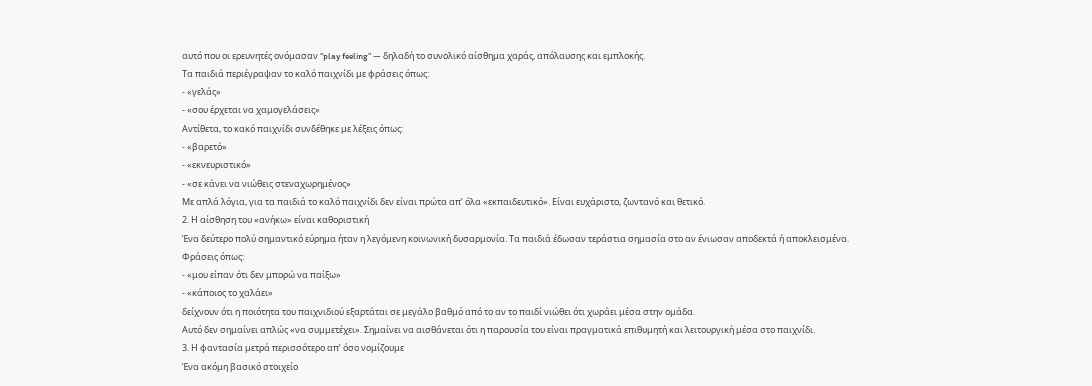αυτό που οι ερευνητές ονόμασαν “play feeling” — δηλαδή το συνολικό αίσθημα χαράς, απόλαυσης και εμπλοκής.
Τα παιδιά περιέγραψαν το καλό παιχνίδι με φράσεις όπως:
- «γελάς»
- «σου έρχεται να χαμογελάσεις»
Αντίθετα, το κακό παιχνίδι συνδέθηκε με λέξεις όπως:
- «βαρετό»
- «εκνευριστικό»
- «σε κάνει να νιώθεις στεναχωρημένος»
Με απλά λόγια, για τα παιδιά το καλό παιχνίδι δεν είναι πρώτα απ’ όλα «εκπαιδευτικό». Είναι ευχάριστο, ζωντανό και θετικό.
2. Η αίσθηση του «ανήκω» είναι καθοριστική
Ένα δεύτερο πολύ σημαντικό εύρημα ήταν η λεγόμενη κοινωνική δυσαρμονία. Τα παιδιά έδωσαν τεράστια σημασία στο αν ένιωσαν αποδεκτά ή αποκλεισμένα.
Φράσεις όπως:
- «μου είπαν ότι δεν μπορώ να παίξω»
- «κάποιος το χαλάει»
δείχνουν ότι η ποιότητα του παιχνιδιού εξαρτάται σε μεγάλο βαθμό από το αν το παιδί νιώθει ότι χωράει μέσα στην ομάδα.
Αυτό δεν σημαίνει απλώς «να συμμετέχει». Σημαίνει να αισθάνεται ότι η παρουσία του είναι πραγματικά επιθυμητή και λειτουργική μέσα στο παιχνίδι.
3. Η φαντασία μετρά περισσότερο απ’ όσο νομίζουμε
Ένα ακόμη βασικό στοιχείο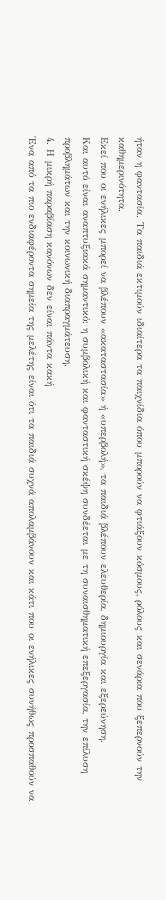ήταν η φαντασία. Τα παιδιά εκτιμούν ιδιαίτερα τα παιχνίδια όπου μπορούν να φτιάξουν κόσμους, ρόλους και σενάρια που ξεπερνούν την καθημερινότητα.
Εκεί που οι ενήλικες μπορεί να βλέπουν «ακαταστασία» ή «υπερβολή», τα παιδιά βλέπουν ελευθερία, δημιουργία και εξερεύνηση.
Και αυτό είναι αναπτυξιακά σημαντικό: η συμβολική και φανταστική σκέψη συνδέεται με τη συναισθηματική επεξεργασία, την επίλυση προβλημάτων και την κοινωνική διαπραγμάτευση.
4. Η μικρή παραβίαση κανόνων δεν είναι πάντα κακή
Ένα από τα πιο ενδιαφέροντα σημεία της μελέτης είναι ότι τα παιδιά συχνά απολαμβάνουν και κάτι που οι ενήλικες συνήθως προσπαθούν να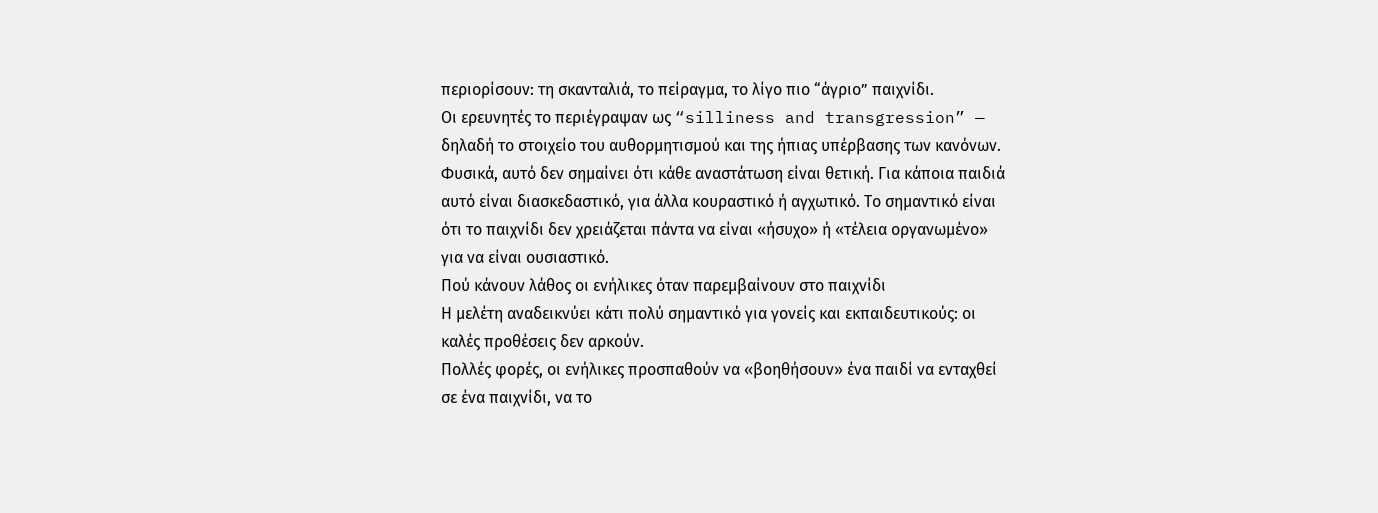περιορίσουν: τη σκανταλιά, το πείραγμα, το λίγο πιο “άγριο” παιχνίδι.
Οι ερευνητές το περιέγραψαν ως “silliness and transgression” — δηλαδή το στοιχείο του αυθορμητισμού και της ήπιας υπέρβασης των κανόνων.
Φυσικά, αυτό δεν σημαίνει ότι κάθε αναστάτωση είναι θετική. Για κάποια παιδιά αυτό είναι διασκεδαστικό, για άλλα κουραστικό ή αγχωτικό. Το σημαντικό είναι ότι το παιχνίδι δεν χρειάζεται πάντα να είναι «ήσυχο» ή «τέλεια οργανωμένο» για να είναι ουσιαστικό.
Πού κάνουν λάθος οι ενήλικες όταν παρεμβαίνουν στο παιχνίδι
Η μελέτη αναδεικνύει κάτι πολύ σημαντικό για γονείς και εκπαιδευτικούς: οι καλές προθέσεις δεν αρκούν.
Πολλές φορές, οι ενήλικες προσπαθούν να «βοηθήσουν» ένα παιδί να ενταχθεί σε ένα παιχνίδι, να το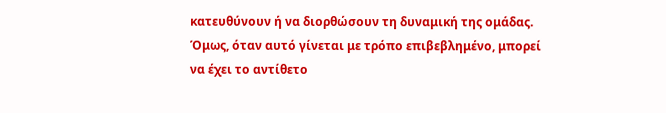κατευθύνουν ή να διορθώσουν τη δυναμική της ομάδας. Όμως, όταν αυτό γίνεται με τρόπο επιβεβλημένο, μπορεί να έχει το αντίθετο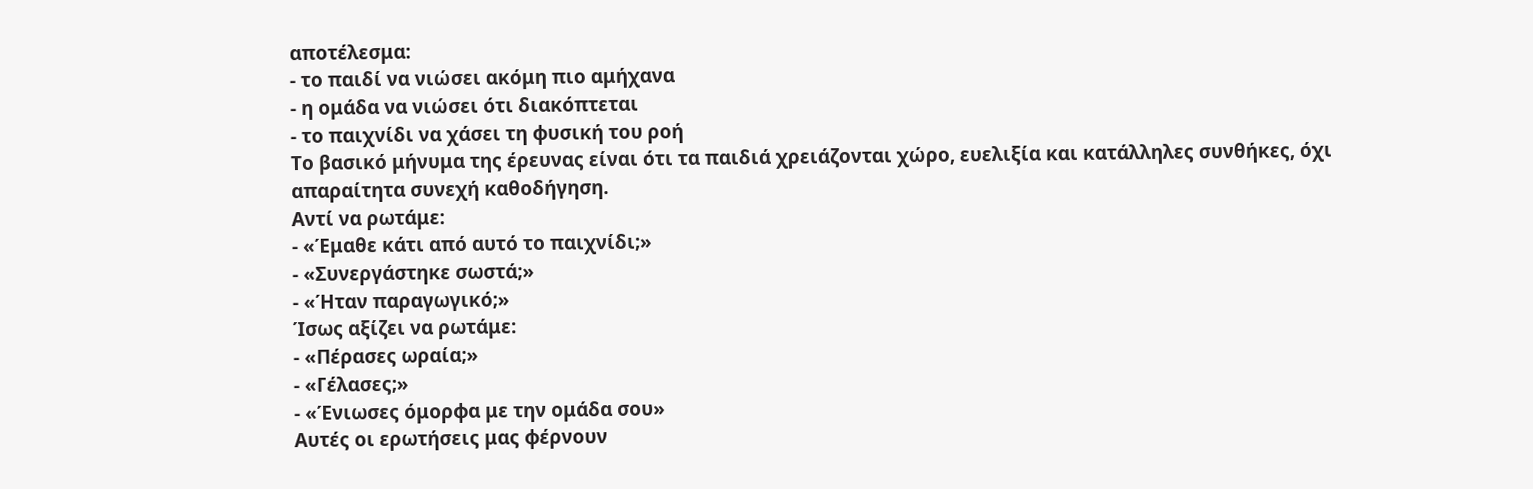αποτέλεσμα:
- το παιδί να νιώσει ακόμη πιο αμήχανα
- η ομάδα να νιώσει ότι διακόπτεται
- το παιχνίδι να χάσει τη φυσική του ροή
Το βασικό μήνυμα της έρευνας είναι ότι τα παιδιά χρειάζονται χώρο, ευελιξία και κατάλληλες συνθήκες, όχι απαραίτητα συνεχή καθοδήγηση.
Αντί να ρωτάμε:
- «Έμαθε κάτι από αυτό το παιχνίδι;»
- «Συνεργάστηκε σωστά;»
- «Ήταν παραγωγικό;»
Ίσως αξίζει να ρωτάμε:
- «Πέρασες ωραία;»
- «Γέλασες;»
- «Ένιωσες όμορφα με την ομάδα σου»
Αυτές οι ερωτήσεις μας φέρνουν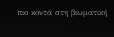πιο κοντά στη βιωματική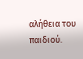αλήθεια του παιδιού.